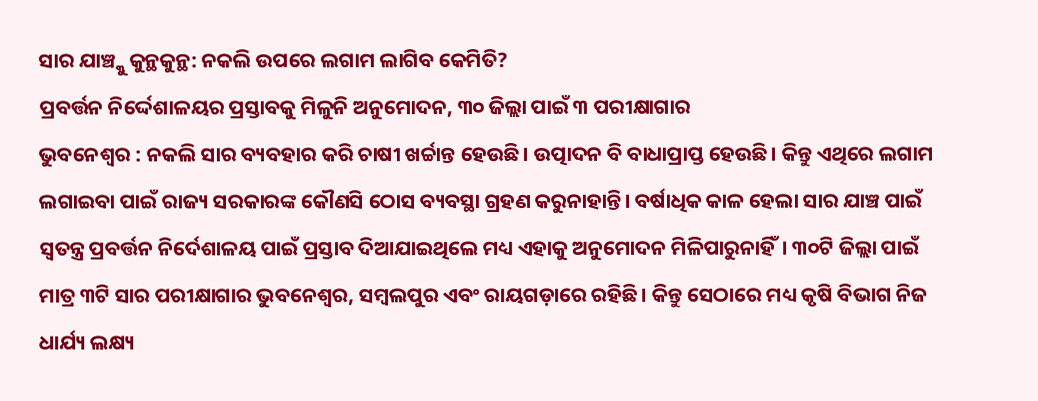ସାର ଯାଞ୍ଚ୍କୁ କୁନ୍ଥକୁନ୍ଥ: ନକଲି ଉପରେ ଲଗାମ ଲାଗିବ କେମିତି?
ପ୍ରବର୍ତ୍ତନ ନିର୍ଦ୍ଦେଶାଳୟର ପ୍ରସ୍ତାବକୁ ମିଳୁନି ଅନୁମୋଦନ, ୩୦ ଜିଲ୍ଲା ପାଇଁ ୩ ପରୀକ୍ଷାଗାର
ଭୁବନେଶ୍ବର : ନକଲି ସାର ବ୍ୟବହାର କରି ଚାଷୀ ଖର୍ଚ୍ଚାନ୍ତ ହେଉଛି। ଉତ୍ପାଦନ ବି ବାଧାପ୍ରାପ୍ତ ହେଉଛି। କିନ୍ତୁ ଏଥିରେ ଲଗାମ ଲଗାଇବା ପାଇଁ ରାଜ୍ୟ ସରକାରଙ୍କ କୌଣସି ଠୋସ ବ୍ୟବସ୍ଥା ଗ୍ରହଣ କରୁନାହାନ୍ତି। ବର୍ଷାଧିକ କାଳ ହେଲା ସାର ଯାଞ୍ଚ ପାଇଁ ସ୍ବତନ୍ତ୍ର ପ୍ରବର୍ତ୍ତନ ନିର୍ଦେଶାଳୟ ପାଇଁ ପ୍ରସ୍ତାବ ଦିଆଯାଇଥିଲେ ମଧ୍ୟ ଏହାକୁ ଅନୁମୋଦନ ମିଳିପାରୁନାହିଁ। ୩୦ଟି ଜିଲ୍ଲା ପାଇଁ ମାତ୍ର ୩ଟି ସାର ପରୀକ୍ଷାଗାର ଭୁବନେଶ୍ବର, ସମ୍ବଲପୁର ଏବଂ ରାୟଗଡ଼ାରେ ରହିଛି। କିନ୍ତୁ ସେଠାରେ ମଧ୍ୟ କୃଷି ବିଭାଗ ନିଜ ଧାର୍ଯ୍ୟ ଲକ୍ଷ୍ୟ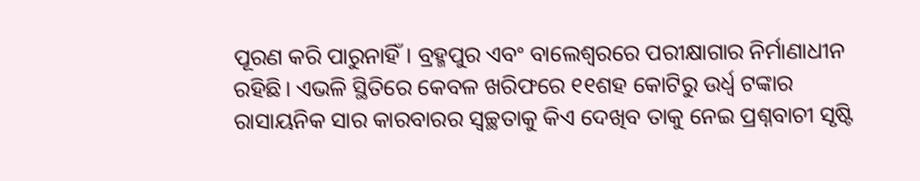ପୂରଣ କରି ପାରୁନାହିଁ। ବ୍ରହ୍ମପୁର ଏବଂ ବାଲେଶ୍ବରରେ ପରୀକ୍ଷାଗାର ନିର୍ମାଣାଧୀନ ରହିଛି। ଏଭଳି ସ୍ଥିତିରେ କେବଳ ଖରିଫରେ ୧୧ଶହ କୋଟିରୁ ଉର୍ଧ୍ବ ଟଙ୍କାର ରାସାୟନିକ ସାର କାରବାରର ସ୍ବଚ୍ଛତାକୁ କିଏ ଦେଖିବ ତାକୁ ନେଇ ପ୍ରଶ୍ନବାଚୀ ସୃଷ୍ଟି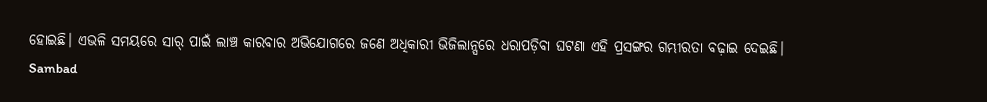ହୋଇଛି। ଏଭଳି ସମୟରେ ସାର୍ ପାଇଁ ଲାଞ୍ଚ କାରବାର ଅଭିଯୋଗରେ ଜଣେ ଅଧିକାରୀ ଭିଜିଲାନ୍ସରେ ଧରାପଡ଼ିବା ଘଟଣା ଏହି ପ୍ରସଙ୍ଗର ଗମ୍ଭୀରତା ବଢ଼ାଇ ଦେଇଛି।
Sambad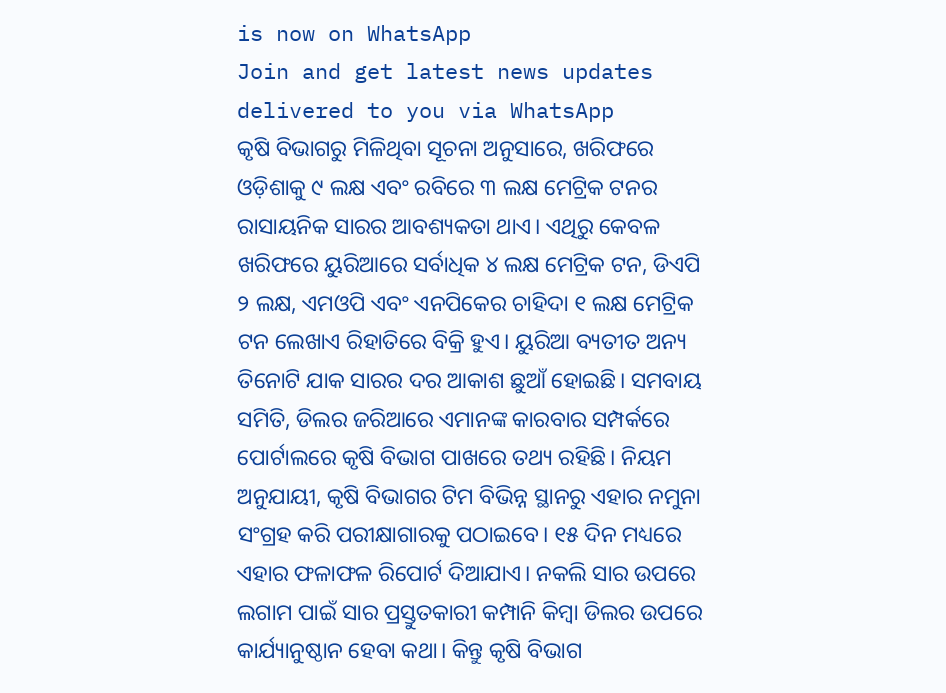is now on WhatsApp
Join and get latest news updates delivered to you via WhatsApp
କୃଷି ବିଭାଗରୁ ମିଳିଥିବା ସୂଚନା ଅନୁସାରେ, ଖରିଫରେ ଓଡ଼ିଶାକୁ ୯ ଲକ୍ଷ ଏବଂ ରବିରେ ୩ ଲକ୍ଷ ମେଟ୍ରିକ ଟନର ରାସାୟନିକ ସାରର ଆବଶ୍ୟକତା ଥାଏ। ଏଥିରୁ କେବଳ ଖରିଫରେ ୟୁରିଆରେ ସର୍ବାଧିକ ୪ ଲକ୍ଷ ମେଟ୍ରିକ ଟନ, ଡିଏପି ୨ ଲକ୍ଷ, ଏମଓପି ଏବଂ ଏନପିକେର ଚାହିଦା ୧ ଲକ୍ଷ ମେଟ୍ରିକ ଟନ ଲେଖାଏ ରିହାତିରେ ବିକ୍ରି ହୁଏ। ୟୁରିଆ ବ୍ୟତୀତ ଅନ୍ୟ ତିନୋଟି ଯାକ ସାରର ଦର ଆକାଶ ଛୁଆଁ ହୋଇଛି। ସମବାୟ ସମିତି, ଡିଲର ଜରିଆରେ ଏମାନଙ୍କ କାରବାର ସମ୍ପର୍କରେ ପୋର୍ଟାଲରେ କୃଷି ବିଭାଗ ପାଖରେ ତଥ୍ୟ ରହିଛି। ନିୟମ ଅନୁଯାୟୀ, କୃଷି ବିଭାଗର ଟିମ ବିଭିନ୍ନ ସ୍ଥାନରୁ ଏହାର ନମୁନା ସଂଗ୍ରହ କରି ପରୀକ୍ଷାଗାରକୁ ପଠାଇବେ। ୧୫ ଦିନ ମଧ୍ୟରେ ଏହାର ଫଳାଫଳ ରିପୋର୍ଟ ଦିଆଯାଏ। ନକଲି ସାର ଉପରେ ଲଗାମ ପାଇଁ ସାର ପ୍ରସ୍ତୁତକାରୀ କମ୍ପାନି କିମ୍ବା ଡିଲର ଉପରେ କାର୍ଯ୍ୟାନୁଷ୍ଠାନ ହେବା କଥା। କିନ୍ତୁ କୃଷି ବିଭାଗ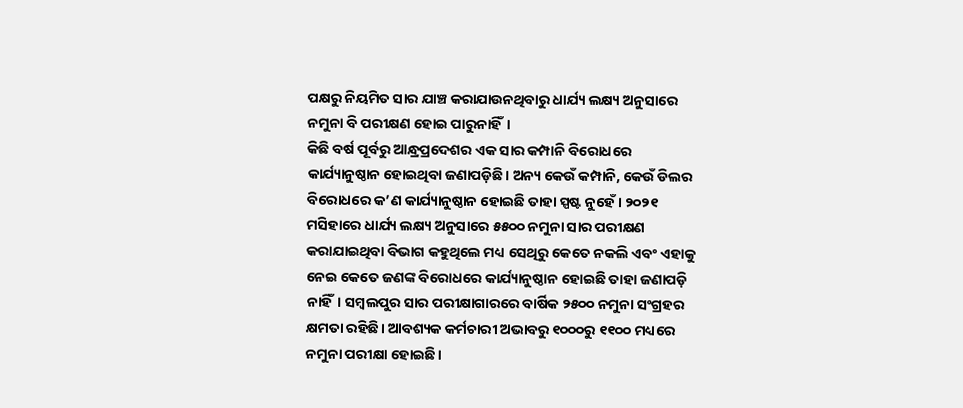ପକ୍ଷରୁ ନିୟମିତ ସାର ଯାଞ୍ଚ କରାଯାଉନଥିବାରୁ ଧାର୍ଯ୍ୟ ଲକ୍ଷ୍ୟ ଅନୁସାରେ ନମୁନା ବି ପରୀକ୍ଷଣ ହୋଇ ପାରୁନାହିଁ।
କିଛି ବର୍ଷ ପୂର୍ବରୁ ଆନ୍ଧ୍ରପ୍ରଦେଶର ଏକ ସାର କମ୍ପାନି ବିରୋଧରେ କାର୍ଯ୍ୟାନୁଷ୍ଠାନ ହୋଇଥିବା ଜଣାପଡ଼ିଛି। ଅନ୍ୟ କେଉଁ କମ୍ପାନି, କେଉଁ ଡିଲର ବିରୋଧରେ କ’ଣ କାର୍ଯ୍ୟାନୁଷ୍ଠାନ ହୋଇଛି ତାହା ସ୍ପଷ୍ଟ ନୁହେଁ। ୨୦୨୧ ମସିହାରେ ଧାର୍ଯ୍ୟ ଲକ୍ଷ୍ୟ ଅନୁସାରେ ୫୫୦୦ ନମୁନା ସାର ପରୀକ୍ଷଣ କରାଯାଇଥିବା ବିଭାଗ କହୁଥିଲେ ମଧ୍ୟ ସେଥିରୁ କେତେ ନକଲି ଏବଂ ଏହାକୁ ନେଇ କେତେ ଜଣଙ୍କ ବିରୋଧରେ କାର୍ଯ୍ୟାନୁଷ୍ଠାନ ହୋଇଛି ତାହା ଜଣାପଡ଼ି ନାହିଁ। ସମ୍ବଲପୁର ସାର ପରୀକ୍ଷାଗାରରେ ବାର୍ଷିକ ୨୫୦୦ ନମୁନା ସଂଗ୍ରହର କ୍ଷମତା ରହିଛି। ଆବଶ୍ୟକ କର୍ମଚାରୀ ଅଭାବରୁ ୧୦୦୦ରୁ ୧୧୦୦ ମଧ୍ୟରେ ନମୁନା ପରୀକ୍ଷା ହୋଇଛି।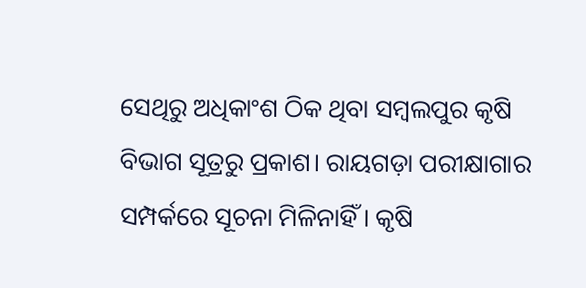ସେଥିରୁ ଅଧିକାଂଶ ଠିକ ଥିବା ସମ୍ବଲପୁର କୃଷି ବିଭାଗ ସୂତ୍ରରୁ ପ୍ରକାଶ। ରାୟଗଡ଼ା ପରୀକ୍ଷାଗାର ସମ୍ପର୍କରେ ସୂଚନା ମିଳିନାହିଁ। କୃଷି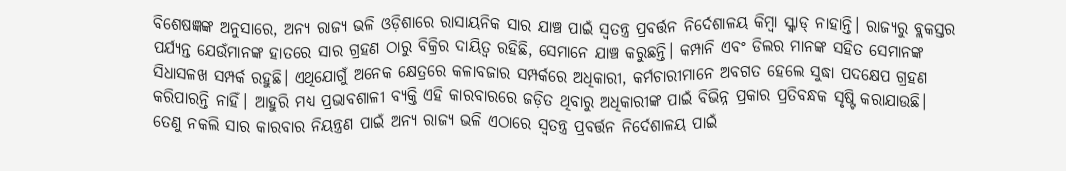ବିଶେଷଜ୍ଞଙ୍କ ଅନୁସାରେ, ଅନ୍ୟ ରାଜ୍ୟ ଭଳି ଓଡ଼ିଶାରେ ରାସାୟନିକ ସାର ଯାଞ୍ଚ ପାଇଁ ସ୍ବତନ୍ତ୍ର ପ୍ରବର୍ତ୍ତନ ନିର୍ଦେଶାଳୟ କିମ୍ବା ସ୍କ୍ବାଡ୍ ନାହାନ୍ତି। ରାଜ୍ୟରୁ ବ୍ଲକସ୍ତର ପର୍ଯ୍ୟନ୍ତ ଯେଉଁମାନଙ୍କ ହାତରେ ସାର ଗ୍ରହଣ ଠାରୁ ବିକ୍ରିର ଦାୟିତ୍ବ ରହିଛି, ସେମାନେ ଯାଞ୍ଚ କରୁଛନ୍ତି। କମ୍ପାନି ଏବଂ ଡିଲର ମାନଙ୍କ ସହିତ ସେମାନଙ୍କ ସିଧାସଳଖ ସମ୍ପର୍କ ରହୁଛି। ଏଥିଯୋଗୁଁ ଅନେକ କ୍ଷେତ୍ରରେ କଳାବଜାର ସମ୍ପର୍କରେ ଅଧିକାରୀ, କର୍ମଚାରୀମାନେ ଅବଗତ ହେଲେ ସୁଦ୍ଧା ପଦକ୍ଷେପ ଗ୍ରହଣ କରିପାରନ୍ତି ନାହିଁ। ଆହୁରି ମଧ୍ୟ ପ୍ରଭାବଶାଳୀ ବ୍ୟକ୍ତି ଏହି କାରବାରରେ ଜଡ଼ିତ ଥିବାରୁ ଅଧିକାରୀଙ୍କ ପାଇଁ ବିଭିନ୍ନ ପ୍ରକାର ପ୍ରତିବନ୍ଧକ ସୃଷ୍ଟି କରାଯାଉଛି। ତେଣୁ ନକଲି ସାର କାରବାର ନିୟନ୍ତ୍ରଣ ପାଇଁ ଅନ୍ୟ ରାଜ୍ୟ ଭଳି ଏଠାରେ ସ୍ବତନ୍ତ୍ର ପ୍ରବର୍ତ୍ତନ ନିର୍ଦେଶାଳୟ ପାଇଁ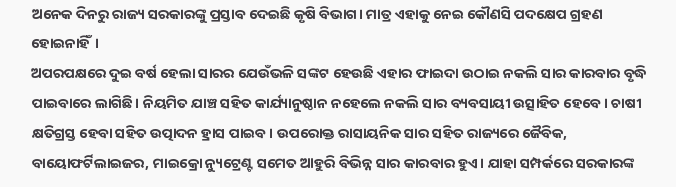ଅନେକ ଦିନରୁ ରାଜ୍ୟ ସରକାରଙ୍କୁ ପ୍ରସ୍ତାବ ଦେଇଛି କୃଷି ବିଭାଗ। ମାତ୍ର ଏହାକୁ ନେଇ କୌଣସି ପଦକ୍ଷେପ ଗ୍ରହଣ ହୋଇନାହିଁ।
ଅପରପକ୍ଷରେ ଦୁଇ ବର୍ଷ ହେଲା ସାରର ଯେଉଁଭଳି ସଙ୍କଟ ହେଉଛି ଏହାର ଫାଇଦା ଉଠାଇ ନକଲି ସାର କାରବାର ବୃଦ୍ଧି ପାଇବାରେ ଲାଗିଛି। ନିୟମିତ ଯାଞ୍ଚ ସହିତ କାର୍ଯ୍ୟାନୁଷ୍ଠାନ ନହେଲେ ନକଲି ସାର ବ୍ୟବସାୟୀ ଉତ୍ସାହିତ ହେବେ। ଚାଷୀ କ୍ଷତିଗ୍ରସ୍ତ ହେବା ସହିତ ଉତ୍ପାଦନ ହ୍ରାସ ପାଇବ। ଉପରୋକ୍ତ ରାସାୟନିକ ସାର ସହିତ ରାଜ୍ୟରେ ଜୈବିକ, ବାୟୋଫର୍ଟିଲାଇଜର, ମାଇକ୍ରୋ ନ୍ୟୁଟ୍ରେଣ୍ଟ ସମେତ ଆହୁରି ବିଭିନ୍ନ ସାର କାରବାର ହୁଏ। ଯାହା ସମ୍ପର୍କରେ ସରକାରଙ୍କ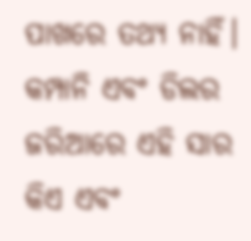ପାଖରେ ତଥ୍ୟ ନାହିଁ। କମ୍ପାନି ଏବଂ ଡିଲର ଜରିଆରେ ଏହି ସାର କିଏ ଏବଂ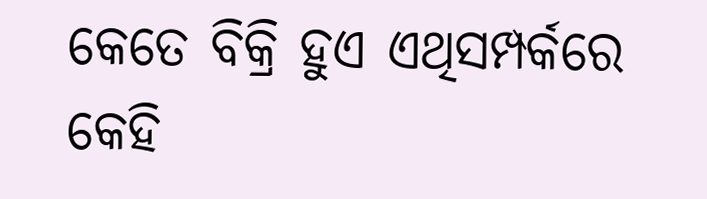କେତେ ବିକ୍ରି ହୁଏ ଏଥିସମ୍ପର୍କରେ କେହି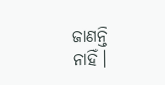ଜାଣନ୍ତି ନାହିଁ।